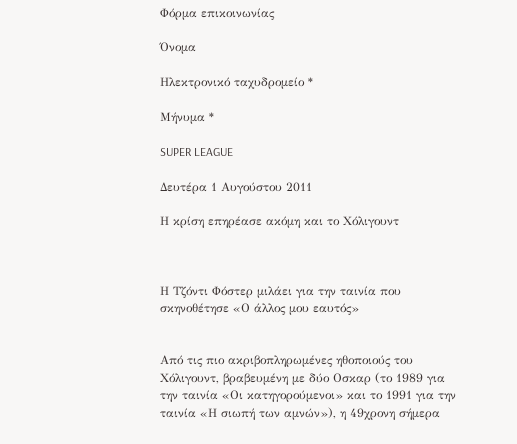Φόρμα επικοινωνίας

Όνομα

Ηλεκτρονικό ταχυδρομείο *

Μήνυμα *

SUPER LEAGUE

Δευτέρα 1 Αυγούστου 2011

Η κρίση επηρέασε ακόμη και το Χόλιγουντ



Η Τζόντι Φόστερ μιλάει για την ταινία που σκηνοθέτησε «Ο άλλος μου εαυτός»


Από τις πιο ακριβοπληρωμένες ηθοποιούς του Χόλιγουντ, βραβευμένη με δύο Οσκαρ (το 1989 για την ταινία «Οι κατηγορούμενοι» και το 1991 για την ταινία «Η σιωπή των αμνών»), η 49χρονη σήμερα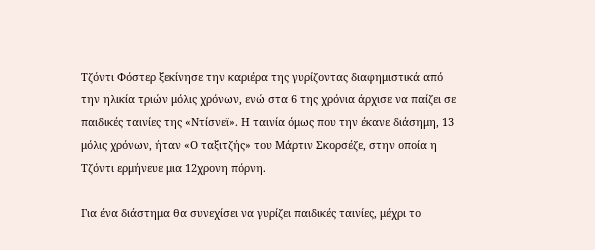Τζόντι Φόστερ ξεκίνησε την καριέρα της γυρίζοντας διαφημιστικά από την ηλικία τριών μόλις χρόνων, ενώ στα 6 της χρόνια άρχισε να παίζει σε παιδικές ταινίες της «Ντίσνεϊ». Η ταινία όμως που την έκανε διάσημη, 13 μόλις χρόνων, ήταν «Ο ταξιτζής» του Μάρτιν Σκορσέζε, στην οποία η Τζόντι ερμήνευε μια 12χρονη πόρνη.

Για ένα διάστημα θα συνεχίσει να γυρίζει παιδικές ταινίες, μέχρι το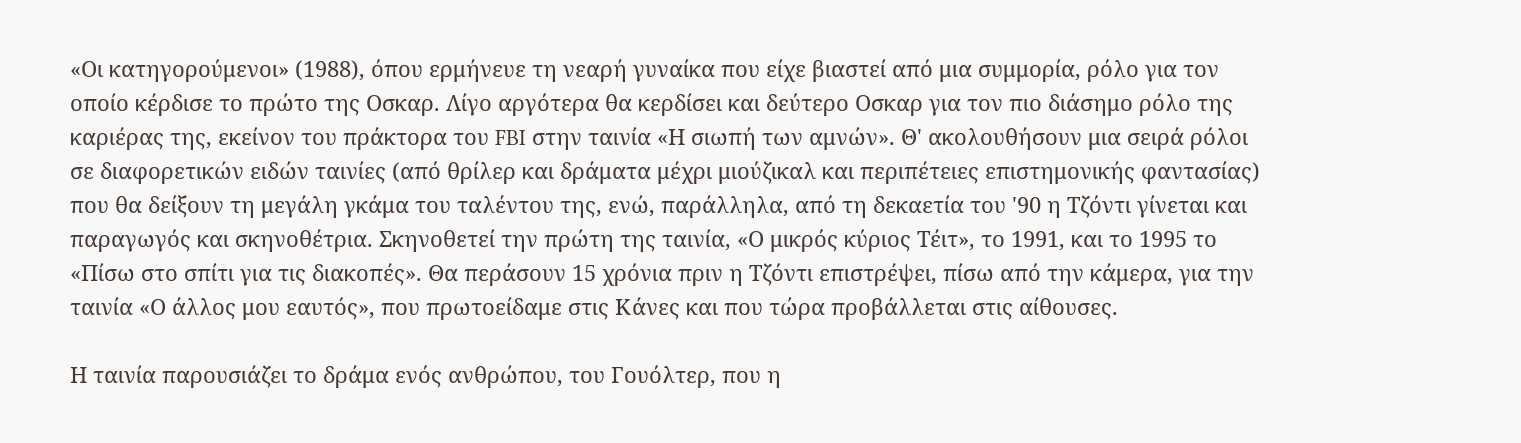«Οι κατηγορούμενοι» (1988), όπου ερμήνευε τη νεαρή γυναίκα που είχε βιαστεί από μια συμμορία, ρόλο για τον οποίο κέρδισε το πρώτο της Οσκαρ. Λίγο αργότερα θα κερδίσει και δεύτερο Οσκαρ για τον πιο διάσημο ρόλο της καριέρας της, εκείνον του πράκτορα του FBI στην ταινία «Η σιωπή των αμνών». Θ' ακολουθήσουν μια σειρά ρόλοι σε διαφορετικών ειδών ταινίες (από θρίλερ και δράματα μέχρι μιούζικαλ και περιπέτειες επιστημονικής φαντασίας) που θα δείξουν τη μεγάλη γκάμα του ταλέντου της, ενώ, παράλληλα, από τη δεκαετία του '90 η Τζόντι γίνεται και παραγωγός και σκηνοθέτρια. Σκηνοθετεί την πρώτη της ταινία, «Ο μικρός κύριος Τέιτ», το 1991, και το 1995 το «Πίσω στο σπίτι για τις διακοπές». Θα περάσουν 15 χρόνια πριν η Τζόντι επιστρέψει, πίσω από την κάμερα, για την ταινία «Ο άλλος μου εαυτός», που πρωτοείδαμε στις Κάνες και που τώρα προβάλλεται στις αίθουσες.

Η ταινία παρουσιάζει το δράμα ενός ανθρώπου, του Γουόλτερ, που η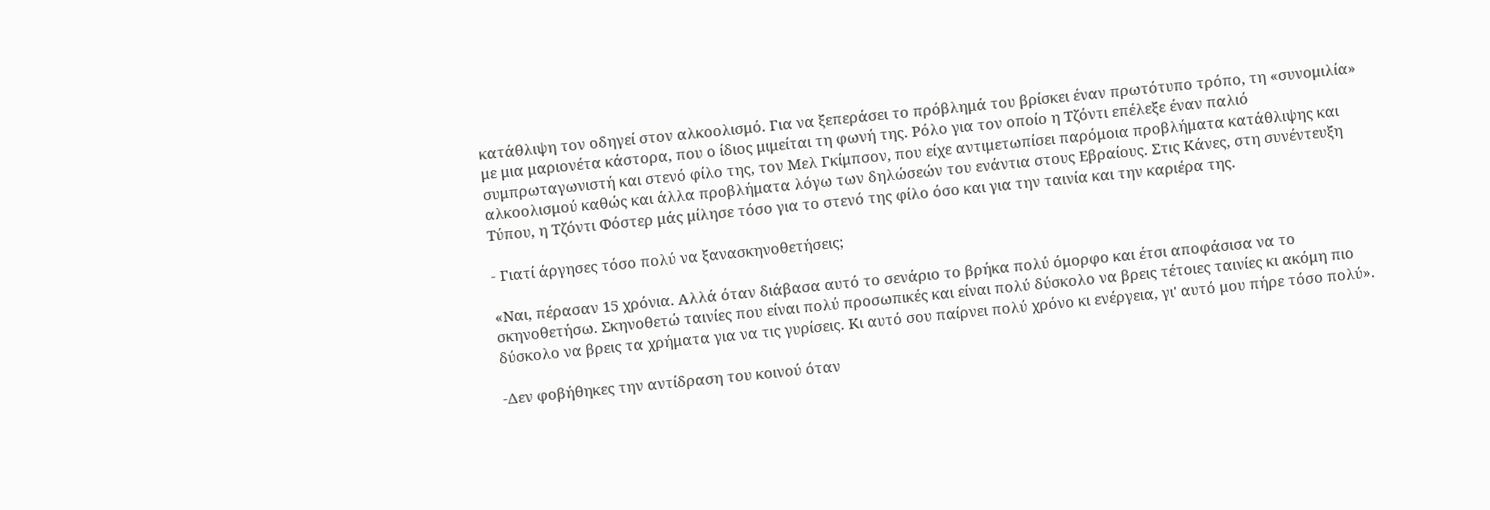κατάθλιψη τον οδηγεί στον αλκοολισμό. Για να ξεπεράσει το πρόβλημά του βρίσκει έναν πρωτότυπο τρόπο, τη «συνομιλία» με μια μαριονέτα κάστορα, που ο ίδιος μιμείται τη φωνή της. Ρόλο για τον οποίο η Τζόντι επέλεξε έναν παλιό συμπρωταγωνιστή και στενό φίλο της, τον Μελ Γκίμπσον, που είχε αντιμετωπίσει παρόμοια προβλήματα κατάθλιψης και αλκοολισμού καθώς και άλλα προβλήματα λόγω των δηλώσεών του ενάντια στους Εβραίους. Στις Κάνες, στη συνέντευξη Τύπου, η Τζόντι Φόστερ μάς μίλησε τόσο για το στενό της φίλο όσο και για την ταινία και την καριέρα της.

- Γιατί άργησες τόσο πολύ να ξανασκηνοθετήσεις;

«Ναι, πέρασαν 15 χρόνια. Αλλά όταν διάβασα αυτό το σενάριο το βρήκα πολύ όμορφο και έτσι αποφάσισα να το σκηνοθετήσω. Σκηνοθετώ ταινίες που είναι πολύ προσωπικές και είναι πολύ δύσκολο να βρεις τέτοιες ταινίες κι ακόμη πιο δύσκολο να βρεις τα χρήματα για να τις γυρίσεις. Κι αυτό σου παίρνει πολύ χρόνο κι ενέργεια, γι' αυτό μου πήρε τόσο πολύ».

-Δεν φοβήθηκες την αντίδραση του κοινού όταν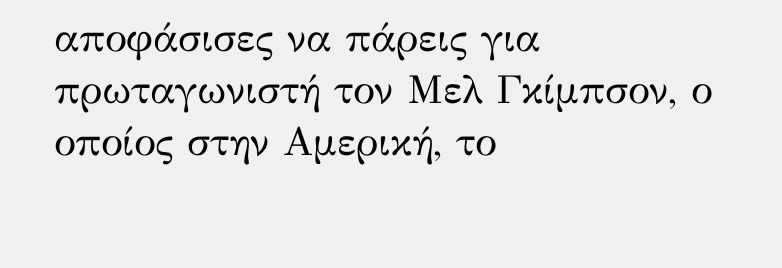αποφάσισες να πάρεις για πρωταγωνιστή τον Μελ Γκίμπσον, ο οποίος στην Αμερική, το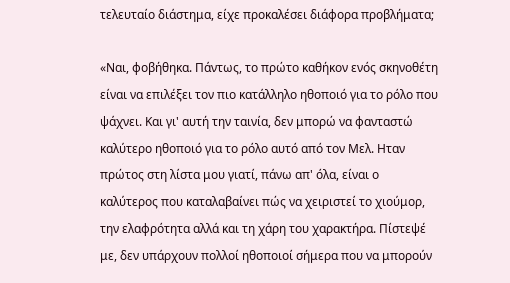τελευταίο διάστημα, είχε προκαλέσει διάφορα προβλήματα;

«Ναι, φοβήθηκα. Πάντως, το πρώτο καθήκον ενός σκηνοθέτη είναι να επιλέξει τον πιο κατάλληλο ηθοποιό για το ρόλο που ψάχνει. Και γι' αυτή την ταινία, δεν μπορώ να φανταστώ καλύτερο ηθοποιό για το ρόλο αυτό από τον Μελ. Ηταν πρώτος στη λίστα μου γιατί, πάνω απ' όλα, είναι ο καλύτερος που καταλαβαίνει πώς να χειριστεί το χιούμορ, την ελαφρότητα αλλά και τη χάρη του χαρακτήρα. Πίστεψέ με, δεν υπάρχουν πολλοί ηθοποιοί σήμερα που να μπορούν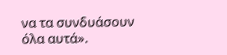να τα συνδυάσουν όλα αυτά».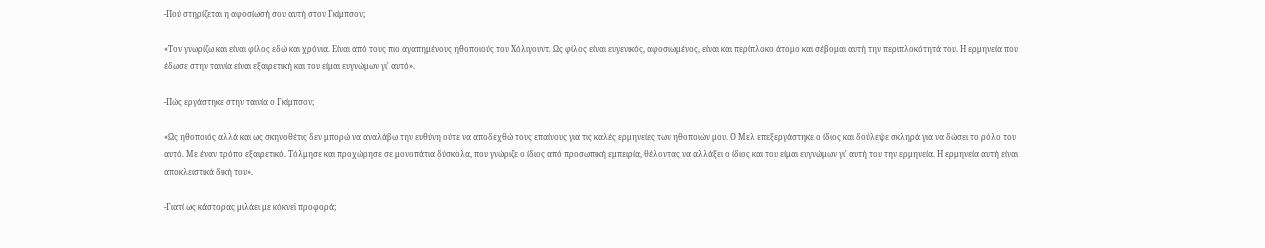-Πού στηρίζεται η αφοσίωσή σου αυτή στον Γκίμπσον;

«Τον γνωρίζω και είναι φίλος εδώ και χρόνια. Είναι από τους πιο αγαπημένους ηθοποιούς του Χόλιγουντ. Ως φίλος είναι ευγενικός, αφοσιωμένος, είναι και περίπλοκο άτομο και σέβομαι αυτή την περιπλοκότητά του. Η ερμηνεία που έδωσε στην ταινία είναι εξαιρετική και του είμαι ευγνώμων γι' αυτό».

-Πώς εργάστηκε στην ταινία ο Γκίμπσον;

«Ως ηθοποιός αλλά και ως σκηνοθέτις δεν μπορώ να αναλάβω την ευθύνη ούτε να αποδεχθώ τους επαίνους για τις καλές ερμηνείες των ηθοποιών μου. Ο Μελ επεξεργάστηκε ο ίδιος και δούλεψε σκληρά για να δώσει το ρόλο του αυτό. Με έναν τρόπο εξαιρετικό. Τόλμησε και προχώρησε σε μονοπάτια δύσκολα, που γνώριζε ο ίδιος από προσωπική εμπειρία, θέλοντας να αλλάξει ο ίδιος και του είμαι ευγνώμων γι' αυτή του την ερμηνεία. Η ερμηνεία αυτή είναι αποκλειστικά δική του».

-Γιατί ως κάστορας μιλάει με κόκνεϊ προφορά;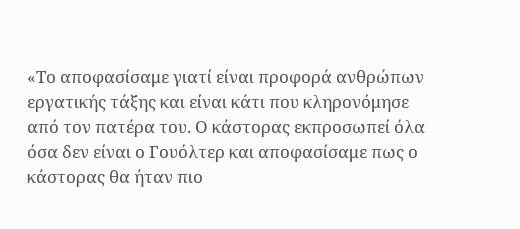«Το αποφασίσαμε γιατί είναι προφορά ανθρώπων εργατικής τάξης και είναι κάτι που κληρονόμησε από τον πατέρα του. Ο κάστορας εκπροσωπεί όλα όσα δεν είναι ο Γουόλτερ και αποφασίσαμε πως ο κάστορας θα ήταν πιο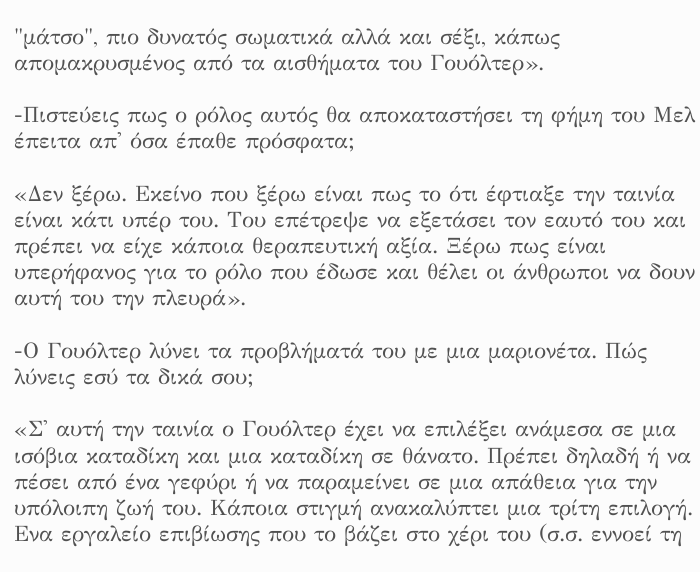"μάτσο", πιο δυνατός σωματικά αλλά και σέξι, κάπως απομακρυσμένος από τα αισθήματα του Γουόλτερ».

-Πιστεύεις πως ο ρόλος αυτός θα αποκαταστήσει τη φήμη του Μελ έπειτα απ' όσα έπαθε πρόσφατα;

«Δεν ξέρω. Εκείνο που ξέρω είναι πως το ότι έφτιαξε την ταινία είναι κάτι υπέρ του. Του επέτρεψε να εξετάσει τον εαυτό του και πρέπει να είχε κάποια θεραπευτική αξία. Ξέρω πως είναι υπερήφανος για το ρόλο που έδωσε και θέλει οι άνθρωποι να δουν αυτή του την πλευρά».

-Ο Γουόλτερ λύνει τα προβλήματά του με μια μαριονέτα. Πώς λύνεις εσύ τα δικά σου;

«Σ' αυτή την ταινία ο Γουόλτερ έχει να επιλέξει ανάμεσα σε μια ισόβια καταδίκη και μια καταδίκη σε θάνατο. Πρέπει δηλαδή ή να πέσει από ένα γεφύρι ή να παραμείνει σε μια απάθεια για την υπόλοιπη ζωή του. Κάποια στιγμή ανακαλύπτει μια τρίτη επιλογή. Ενα εργαλείο επιβίωσης που το βάζει στο χέρι του (σ.σ. εννοεί τη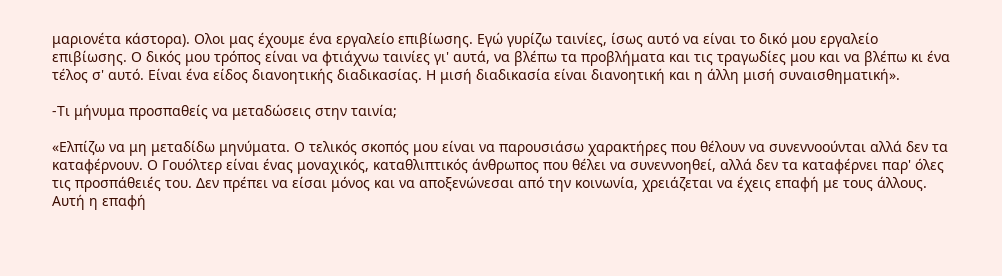μαριονέτα κάστορα). Ολοι μας έχουμε ένα εργαλείο επιβίωσης. Εγώ γυρίζω ταινίες, ίσως αυτό να είναι το δικό μου εργαλείο επιβίωσης. Ο δικός μου τρόπος είναι να φτιάχνω ταινίες γι' αυτά, να βλέπω τα προβλήματα και τις τραγωδίες μου και να βλέπω κι ένα τέλος σ' αυτό. Είναι ένα είδος διανοητικής διαδικασίας. Η μισή διαδικασία είναι διανοητική και η άλλη μισή συναισθηματική».

-Τι μήνυμα προσπαθείς να μεταδώσεις στην ταινία;

«Ελπίζω να μη μεταδίδω μηνύματα. Ο τελικός σκοπός μου είναι να παρουσιάσω χαρακτήρες που θέλουν να συνεννοούνται αλλά δεν τα καταφέρνουν. Ο Γουόλτερ είναι ένας μοναχικός, καταθλιπτικός άνθρωπος που θέλει να συνεννοηθεί, αλλά δεν τα καταφέρνει παρ' όλες τις προσπάθειές του. Δεν πρέπει να είσαι μόνος και να αποξενώνεσαι από την κοινωνία, χρειάζεται να έχεις επαφή με τους άλλους. Αυτή η επαφή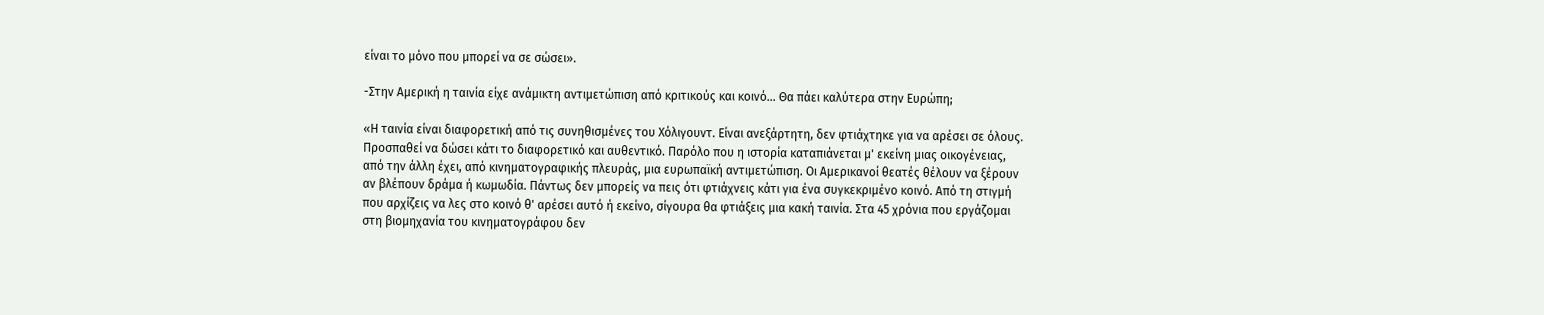είναι το μόνο που μπορεί να σε σώσει».

-Στην Αμερική η ταινία είχε ανάμικτη αντιμετώπιση από κριτικούς και κοινό... Θα πάει καλύτερα στην Ευρώπη;

«Η ταινία είναι διαφορετική από τις συνηθισμένες του Χόλιγουντ. Είναι ανεξάρτητη, δεν φτιάχτηκε για να αρέσει σε όλους. Προσπαθεί να δώσει κάτι το διαφορετικό και αυθεντικό. Παρόλο που η ιστορία καταπιάνεται μ' εκείνη μιας οικογένειας, από την άλλη έχει, από κινηματογραφικής πλευράς, μια ευρωπαϊκή αντιμετώπιση. Οι Αμερικανοί θεατές θέλουν να ξέρουν αν βλέπουν δράμα ή κωμωδία. Πάντως δεν μπορείς να πεις ότι φτιάχνεις κάτι για ένα συγκεκριμένο κοινό. Από τη στιγμή που αρχίζεις να λες στο κοινό θ' αρέσει αυτό ή εκείνο, σίγουρα θα φτιάξεις μια κακή ταινία. Στα 45 χρόνια που εργάζομαι στη βιομηχανία του κινηματογράφου δεν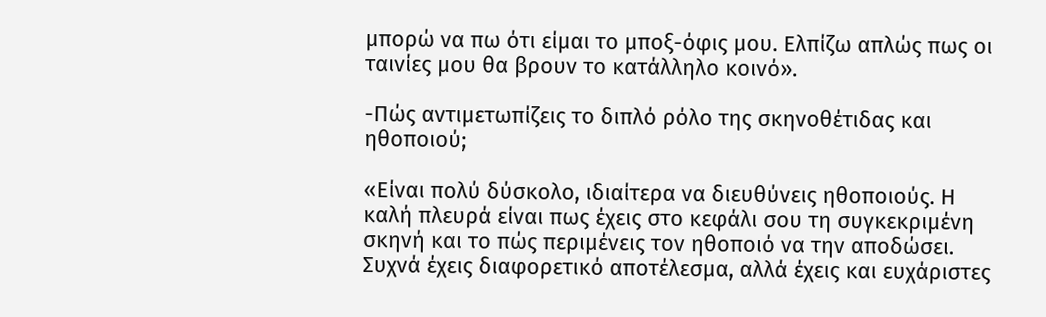μπορώ να πω ότι είμαι το μποξ-όφις μου. Ελπίζω απλώς πως οι ταινίες μου θα βρουν το κατάλληλο κοινό».

-Πώς αντιμετωπίζεις το διπλό ρόλο της σκηνοθέτιδας και ηθοποιού;

«Είναι πολύ δύσκολο, ιδιαίτερα να διευθύνεις ηθοποιούς. Η καλή πλευρά είναι πως έχεις στο κεφάλι σου τη συγκεκριμένη σκηνή και το πώς περιμένεις τον ηθοποιό να την αποδώσει. Συχνά έχεις διαφορετικό αποτέλεσμα, αλλά έχεις και ευχάριστες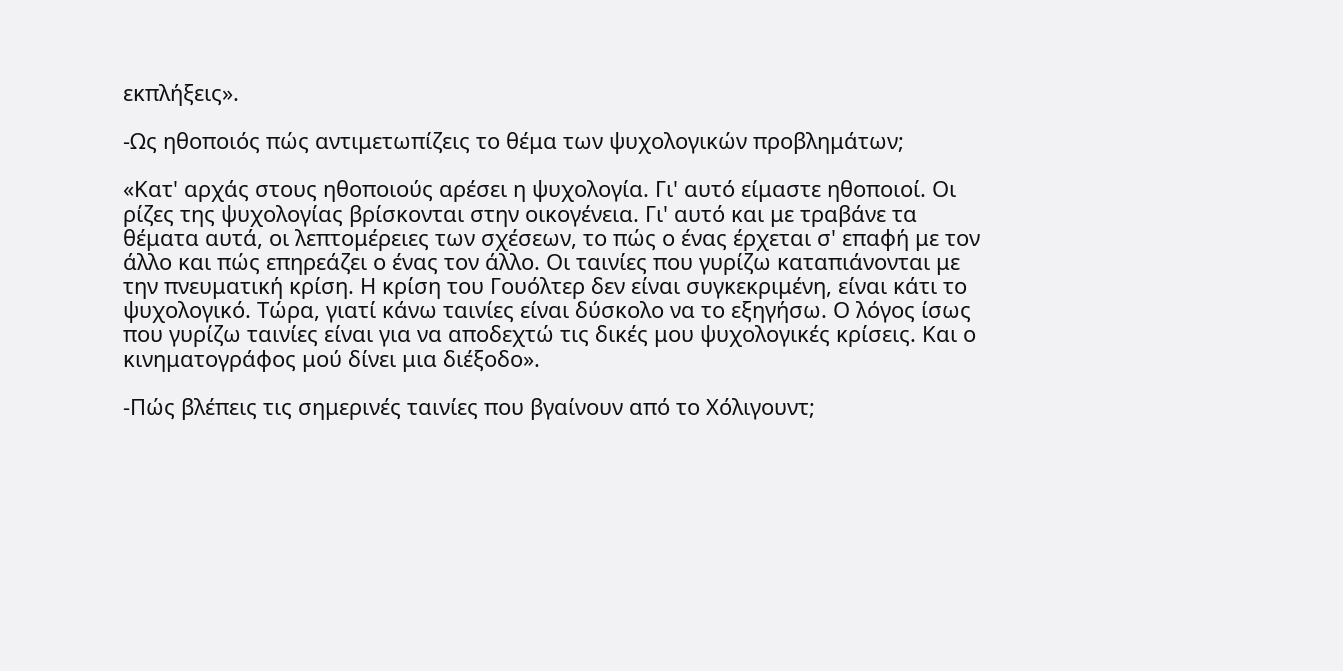εκπλήξεις».

-Ως ηθοποιός πώς αντιμετωπίζεις το θέμα των ψυχολογικών προβλημάτων;

«Κατ' αρχάς στους ηθοποιούς αρέσει η ψυχολογία. Γι' αυτό είμαστε ηθοποιοί. Οι ρίζες της ψυχολογίας βρίσκονται στην οικογένεια. Γι' αυτό και με τραβάνε τα θέματα αυτά, οι λεπτομέρειες των σχέσεων, το πώς ο ένας έρχεται σ' επαφή με τον άλλο και πώς επηρεάζει ο ένας τον άλλο. Οι ταινίες που γυρίζω καταπιάνονται με την πνευματική κρίση. Η κρίση του Γουόλτερ δεν είναι συγκεκριμένη, είναι κάτι το ψυχολογικό. Τώρα, γιατί κάνω ταινίες είναι δύσκολο να το εξηγήσω. Ο λόγος ίσως που γυρίζω ταινίες είναι για να αποδεχτώ τις δικές μου ψυχολογικές κρίσεις. Και ο κινηματογράφος μού δίνει μια διέξοδο».

-Πώς βλέπεις τις σημερινές ταινίες που βγαίνουν από το Χόλιγουντ;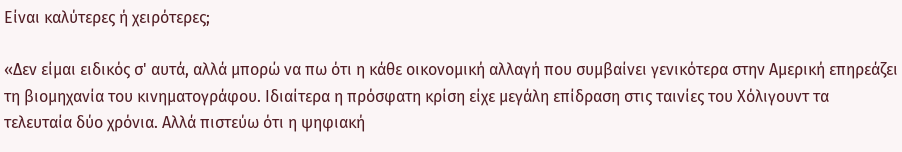Είναι καλύτερες ή χειρότερες;

«Δεν είμαι ειδικός σ' αυτά, αλλά μπορώ να πω ότι η κάθε οικονομική αλλαγή που συμβαίνει γενικότερα στην Αμερική επηρεάζει τη βιομηχανία του κινηματογράφου. Ιδιαίτερα η πρόσφατη κρίση είχε μεγάλη επίδραση στις ταινίες του Χόλιγουντ τα τελευταία δύο χρόνια. Αλλά πιστεύω ότι η ψηφιακή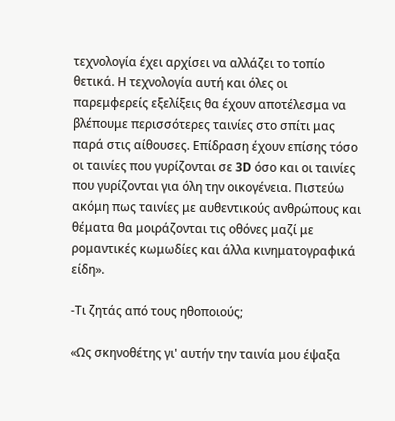τεχνολογία έχει αρχίσει να αλλάζει το τοπίο θετικά. Η τεχνολογία αυτή και όλες οι παρεμφερείς εξελίξεις θα έχουν αποτέλεσμα να βλέπουμε περισσότερες ταινίες στο σπίτι μας παρά στις αίθουσες. Επίδραση έχουν επίσης τόσο οι ταινίες που γυρίζονται σε 3D όσο και οι ταινίες που γυρίζονται για όλη την οικογένεια. Πιστεύω ακόμη πως ταινίες με αυθεντικούς ανθρώπους και θέματα θα μοιράζονται τις οθόνες μαζί με ρομαντικές κωμωδίες και άλλα κινηματογραφικά είδη».

-Τι ζητάς από τους ηθοποιούς;

«Ως σκηνοθέτης γι' αυτήν την ταινία μου έψαξα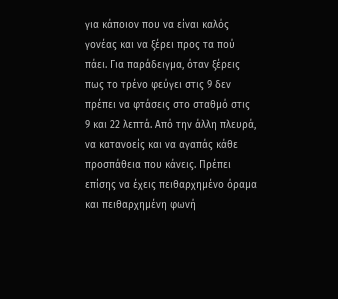για κάποιον που να είναι καλός γονέας και να ξέρει προς τα πού πάει. Για παράδειγμα, όταν ξέρεις πως το τρένο φεύγει στις 9 δεν πρέπει να φτάσεις στο σταθμό στις 9 και 22 λεπτά. Από την άλλη πλευρά, να κατανοείς και να αγαπάς κάθε προσπάθεια που κάνεις. Πρέπει επίσης να έχεις πειθαρχημένο όραμα και πειθαρχημένη φωνή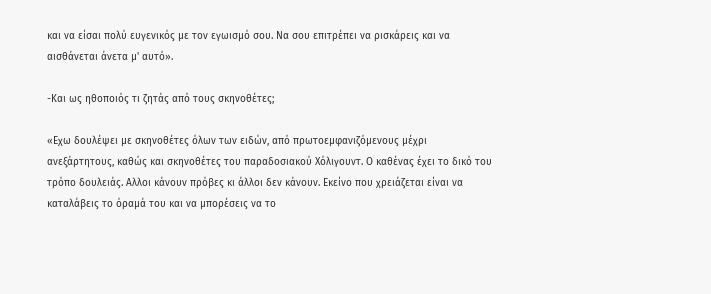και να είσαι πολύ ευγενικός με τον εγωισμό σου. Να σου επιτρέπει να ρισκάρεις και να αισθάνεται άνετα μ' αυτό».

-Και ως ηθοποιός τι ζητάς από τους σκηνοθέτες;

«Εχω δουλέψει με σκηνοθέτες όλων των ειδών, από πρωτοεμφανιζόμενους μέχρι ανεξάρτητους, καθώς και σκηνοθέτες του παραδοσιακού Χόλιγουντ. Ο καθένας έχει το δικό του τρόπο δουλειάς. Αλλοι κάνουν πρόβες κι άλλοι δεν κάνουν. Εκείνο που χρειάζεται είναι να καταλάβεις το όραμά του και να μπορέσεις να το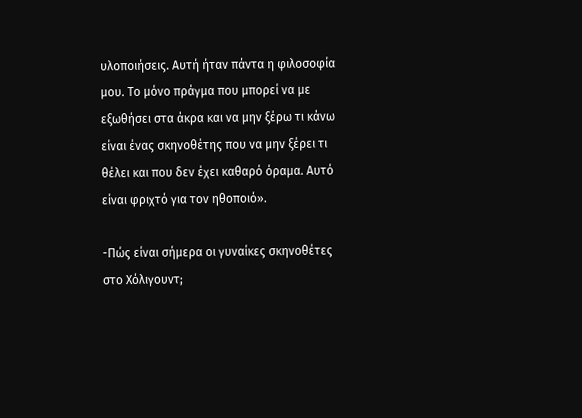υλοποιήσεις. Αυτή ήταν πάντα η φιλοσοφία μου. Το μόνο πράγμα που μπορεί να με εξωθήσει στα άκρα και να μην ξέρω τι κάνω είναι ένας σκηνοθέτης που να μην ξέρει τι θέλει και που δεν έχει καθαρό όραμα. Αυτό είναι φριχτό για τον ηθοποιό».

-Πώς είναι σήμερα οι γυναίκες σκηνοθέτες στο Χόλιγουντ;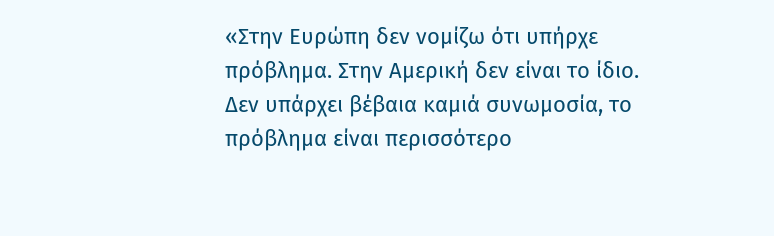«Στην Ευρώπη δεν νομίζω ότι υπήρχε πρόβλημα. Στην Αμερική δεν είναι το ίδιο. Δεν υπάρχει βέβαια καμιά συνωμοσία, το πρόβλημα είναι περισσότερο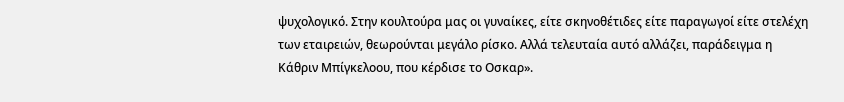ψυχολογικό. Στην κουλτούρα μας οι γυναίκες, είτε σκηνοθέτιδες είτε παραγωγοί είτε στελέχη των εταιρειών, θεωρούνται μεγάλο ρίσκο. Αλλά τελευταία αυτό αλλάζει, παράδειγμα η Κάθριν Μπίγκελοου, που κέρδισε το Οσκαρ».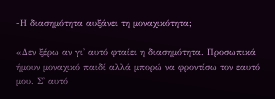-Η διασημότητα αυξάνει τη μοναχικότητα;

«Δεν ξέρω αν γι' αυτό φταίει η διασημότητα. Προσωπικά ήμουν μοναχικό παιδί αλλά μπορώ να φροντίσω τον εαυτό μου. Σ' αυτό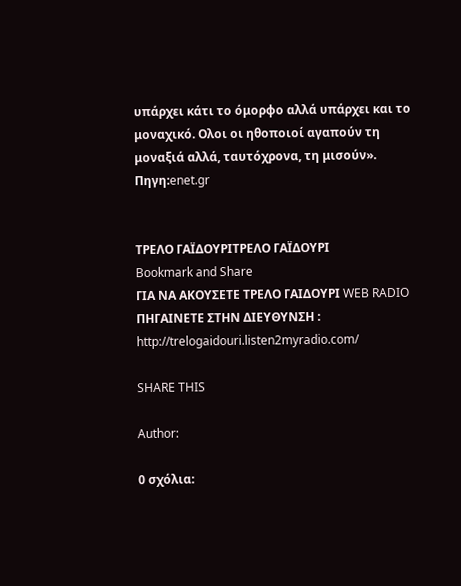υπάρχει κάτι το όμορφο αλλά υπάρχει και το μοναχικό. Ολοι οι ηθοποιοί αγαπούν τη μοναξιά αλλά, ταυτόχρονα, τη μισούν».
Πηγη:enet.gr


ΤΡΕΛΟ ΓΑΪΔΟΥΡΙΤΡΕΛΟ ΓΑΪΔΟΥΡΙ
Bookmark and Share
ΓΙΑ ΝΑ ΑΚΟΥΣΕΤΕ ΤΡΕΛΟ ΓΑΙΔΟΥΡΙ WEB RADIO ΠΗΓΑΙΝΕΤΕ ΣΤΗΝ ΔΙΕΥΘΥΝΣΗ : http://trelogaidouri.listen2myradio.com/

SHARE THIS

Author:

0 σχόλια: